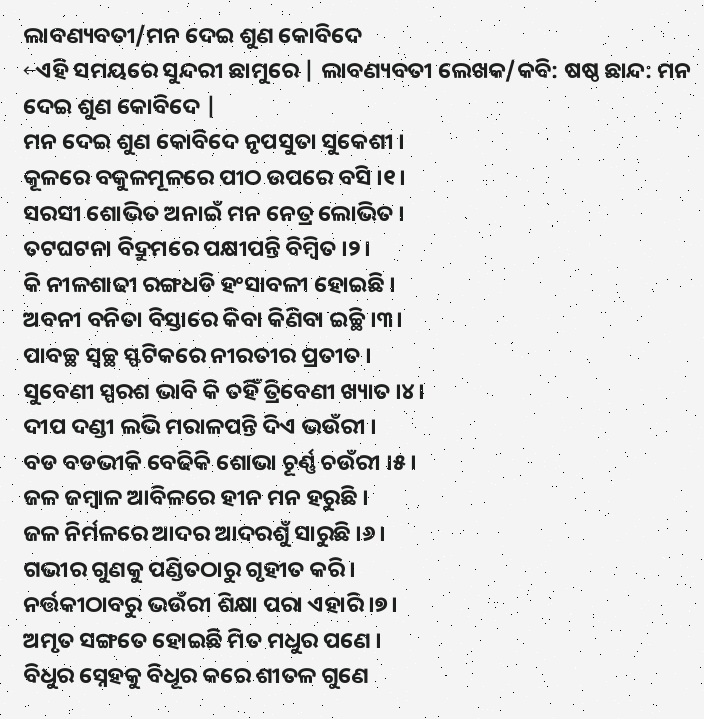ଲାବଣ୍ୟବତୀ/ମନ ଦେଇ ଶୁଣ କୋବିଦେ
←ଏହି ସମୟରେ ସୁନ୍ଦରୀ ଛାମୁରେ | ଲାବଣ୍ୟବତୀ ଲେଖକ/କବି: ଷଷ୍ଠ ଛାନ୍ଦ: ମନ ଦେଇ ଶୁଣ କୋବିଦେ |
ମନ ଦେଇ ଶୁଣ କୋବିଦେ ନୃପସୁତା ସୁକେଶୀ ।
କୂଳରେ ବକୁଳମୂଳରେ ପୀଠ ଉପରେ ବସି ।୧।
ସରସୀ ଶୋଭିତ ଅନାଇଁ ମନ ନେତ୍ର ଲୋଭିତ ।
ତଟଘଟନା ବିଦ୍ରୁମରେ ପକ୍ଷୀପନ୍ତି ବିମ୍ବିତ ।୨।
କି ନୀଳଶାଢୀ ରଙ୍ଗଧଡି ହଂସାବଳୀ ହୋଇଛି ।
ଅବନୀ ବନିତା ବିସ୍ତାରେ କିବା କିଣିବା ଇଚ୍ଛି ।୩।
ପାବଚ୍ଛ ସ୍ୱଚ୍ଛ ସ୍ଫଟିକରେ ନୀରତୀର ପ୍ରତୀତ ।
ସୁବେଣୀ ସ୍ପରଶ ଭାବି କି ତହିଁ ତ୍ରିବେଣୀ ଖ୍ୟାତ ।୪।
ଦୀପ ଦଣ୍ଡୀ ଲଭି ମରାଳପନ୍ତି ଦିଏ ଭଉଁରୀ ।
ବଡ ବଡଭୀକି ବେଢିକି ଶୋଭା ଚୂର୍ଣ୍ଣ ଚଉଁରୀ ।୫।
ଜଳ ଜମ୍ୱାଳ ଆବିଳରେ ହୀନ ମନ ହରୁଛି ।
ଜଳ ନିର୍ମଳରେ ଆଦର ଆଦରଶୁଁ ସାରୁଛି ।୬।
ଗଭୀର ଗୁଣକୁ ପଣ୍ଡିତଠାରୁ ଗୃହୀତ କରି ।
ନର୍ତ୍ତକୀଠାବରୁ ଭଉଁରୀ ଶିକ୍ଷା ପରା ଏହାରି ।୭।
ଅମୃତ ସଙ୍ଗତେ ହୋଇଛି ମିତ ମଧୁର ପଣେ ।
ବିଧୁର ସ୍ନେହକୁ ବିଧୂର କରେ ଶୀତଳ ଗୁଣେ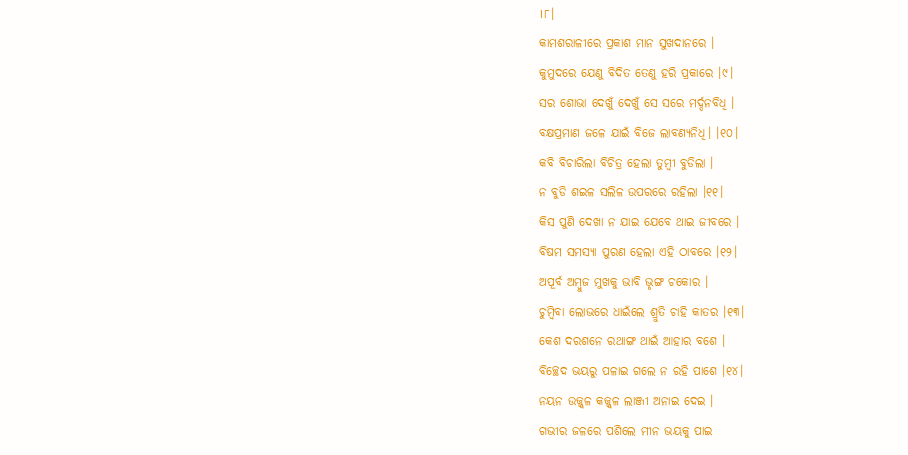।୮।
କାମଶରାଳୀରେ ପ୍ରକାଶ ମାନ ସୁଖଦାନରେ ।
କୁମୁଦରେ ଯେଣୁ ବିଦିତ ତେଣୁ ହରି ପ୍ରକାରେ ।୯।
ସର ଶୋଭା ଦେଖୁଁ ଦେଖୁଁ ସେ ସରେ ମର୍ଦ୍ଦନବିଧି ।
ବକ୍ଷପ୍ରମାଣ ଜଳେ ଯାଇଁ ବିଜେ ଲାବଣ୍ୟନିଧି। ।୧୦।
କବି ବିଚାରିଲା ବିଚିତ୍ର ହେଲା ତୁମ୍ୱୀ ବୁଡିଲା ।
ନ ବୁଡି ଶଇଳ ସଲିଳ ଉପରରେ ରହିଲା ।୧୧।
କିସ ପୁଣି ଦେଖା ନ ଯାଇ ଯେବେ ଥାଇ ଜୀବରେ ।
ବିଷମ ସମସ୍ୟା ପୁରଣ ହେଲା ଏହି ଠାବରେ ।୧୨।
ଅପୂର୍ବ ଅମ୍ୱୁଜ ମୁଖକୁ ଭାବି ଭୃଙ୍ଗ ଚକୋର ।
ଚୁମ୍ବିବା ଲୋଭରେ ଧାଇଁଲେ ଶ୍ରୁତି ଚାହି କାତର ।୧୩।
କେଶ ଦରଶନେ ରଥାଙ୍ଗ ଥାଇଁ ଆହାର ବଶେ ।
ବିଚ୍ଛେଦ ଭୟରୁ ପଳାଇ ଗଲେ ନ ରହି ପାଶେ ।୧୪।
ନୟନ ଉଜ୍ଜ୍ୱଳ କଜ୍ଜ୍ୱଳ ଲାଞ୍ଜୀ ଅନାଇ ଦେଇ ।
ଗଭୀର ଜଳରେ ପଶିଲେ ମୀନ ଭୟକୁ ପାଇ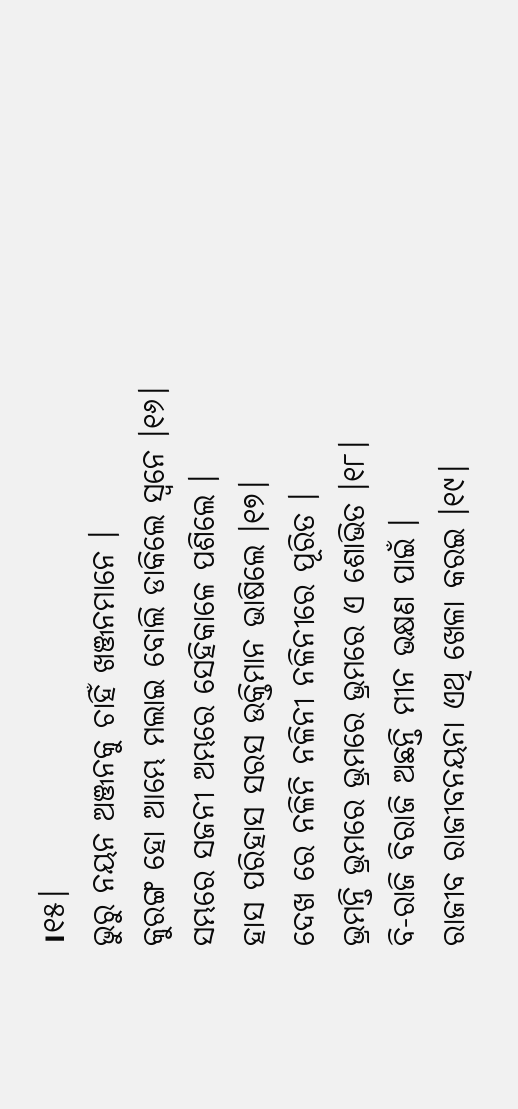।୧୫।
ଭୁରୁ ନୟନ ଅଞ୍ଜନକୁ ଚାହିଁ ଖଞ୍ଜନମାନେ ।
କୁରଙ୍ଗ ହୋ ଆମ୍ଭେ ମଲାଇ ବୋଲି ଡାକିଲେ ସ୍ୱନେ ।୧୬।
ସମ୍ଭରେ ସଜନୀ ଅମ୍ଭରେ ସେହିକାଳେ ପଶିଲେ ।
ହାସ ପରିହାସ ସରସ ଉକ୍ତିମାନ ଭାଷିଲେ ।୧୭।
ଦେଖ ରେ ନଳିନି ନଳିନୀ ନଳିନୀରେ ପୂରିତ ।
ଭ୍ରମନ୍ତି ଭ୍ରମରେ ଭ୍ରମରେ ଭ୍ରମରେ ଏ ଶୋଭିତ ।୧୮।
ବି-ରାଜି ବିରାଜି ଅଛନ୍ତି ମୀନ ଭକ୍ଷଣ ପାଇଁ ।
ରାଜୀବ ରାଜୀବନୟନା ଏଥି ଖେଳା କରଇ ।୧୯।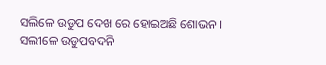ସଲିଳେ ଉଡୁପ ଦେଖ ରେ ହୋଇଅଛି ଶୋଭନ ।
ସଲୀଳେ ଉଡୁପବଦନି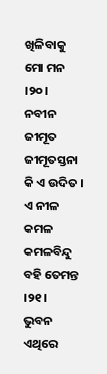ଖିଳିବାକୁ ମୋ ମନ ।୨୦।
ନବୀନ ଜୀମୂତ ଜୀମୂତସ୍ତନା କି ଏ ଉଦିତ ।
ଏ ନୀଳ କମଳ କମଳବିନ୍ଦୁ ବହି ତେମନ୍ତ ।୨୧।
ଭୁବନ ଏଥିରେ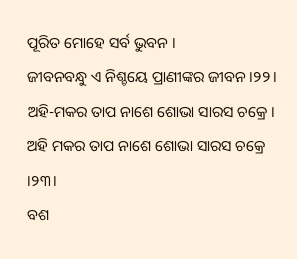ପୂରିତ ମୋହେ ସର୍ବ ଭୁବନ ।
ଜୀବନବନ୍ଧୁ ଏ ନିଶ୍ଚୟେ ପ୍ରାଣୀଙ୍କର ଜୀବନ ।୨୨।
ଅହି-ମକର ତାପ ନାଶେ ଶୋଭା ସାରସ ଚକ୍ରେ ।
ଅହି ମକର ତାପ ନାଶେ ଶୋଭା ସାରସ ଚକ୍ରେ ।୨୩।
ବଶ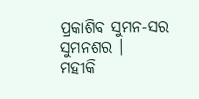ପ୍ରକାଶିବ ସୁମନ-ସର ସୁମନଶର ।
ମହୀକି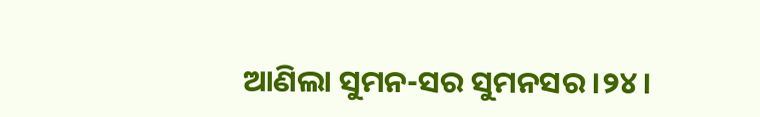ଆଣିଲା ସୁମନ-ସର ସୁମନସର ।୨୪।